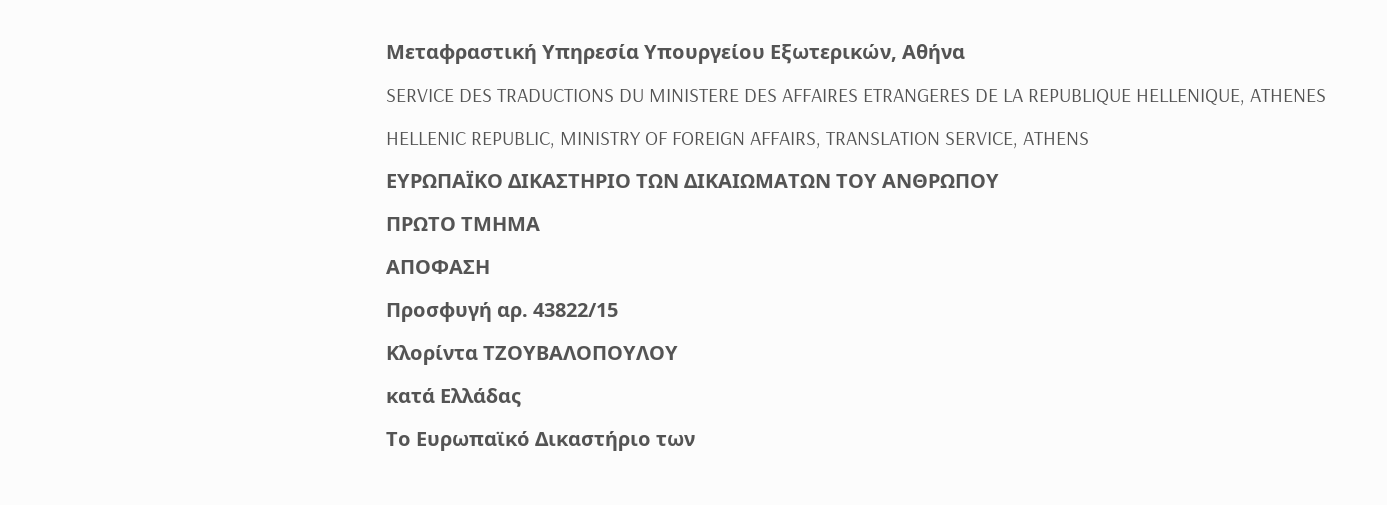Μεταφραστική Υπηρεσία Υπουργείου Εξωτερικών, Αθήνα
SERVICE DES TRADUCTIONS DU MINISTERE DES AFFAIRES ETRANGERES DE LA REPUBLIQUE HELLENIQUE, ATHENES
HELLENIC REPUBLIC, MINISTRY OF FOREIGN AFFAIRS, TRANSLATION SERVICE, ATHENS
ΕΥΡΩΠΑΪΚΟ ΔΙΚΑΣΤΗΡΙΟ ΤΩΝ ΔΙΚΑIΩΜΑΤΩΝ ΤΟΥ ΑΝΘΡΩΠΟΥ
ΠΡΩΤΟ ΤΜΗΜΑ
ΑΠΟΦΑΣΗ
Προσφυγή αρ. 43822/15
Κλορίντα ΤΖΟΥΒΑΛΟΠΟΥΛΟΥ
κατά Ελλάδας
Το Ευρωπαϊκό Δικαστήριο των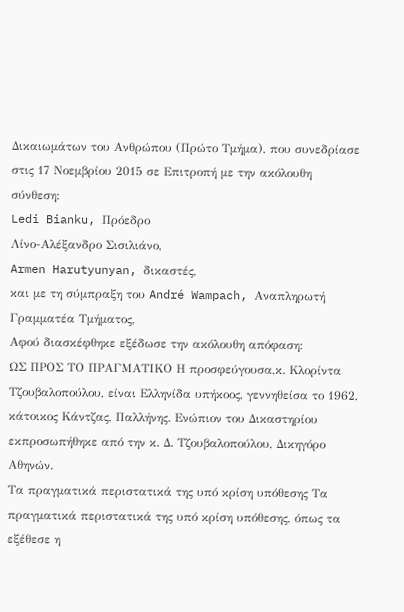Δικαιωμάτων του Ανθρώπου (Πρώτο Τμήμα), που συνεδρίασε στις 17 Νοεμβρίου 2015 σε Επιτροπή με την ακόλουθη σύνθεση:
Ledi Bianku, Πρόεδρο
Λίνο-Αλέξανδρο Σισιλιάνο,
Armen Harutyunyan, δικαστές,
και με τη σύμπραξη του André Wampach, Αναπληρωτή Γραμματέα Τμήματος,
Αφού διασκέφθηκε εξέδωσε την ακόλουθη απόφαση:
ΩΣ ΠΡΟΣ ΤΟ ΠΡΑΓΜΑΤΙΚΟ Η προσφεύγουσα,κ. Κλορίντα Τζουβαλοπούλου, είναι Ελληνίδα υπήκοος, γεννηθείσα το 1962, κάτοικος Κάντζας, Παλλήνης. Ενώπιον του Δικαστηρίου εκπροσωπήθηκε από την κ. Δ. Τζουβαλοπούλου, Δικηγόρο Αθηνών.
Τα πραγματικά περιστατικά της υπό κρίση υπόθεσης Τα πραγματικά περιστατικά της υπό κρίση υπόθεσης, όπως τα εξέθεσε η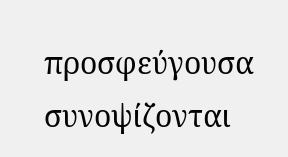προσφεύγουσα συνοψίζονται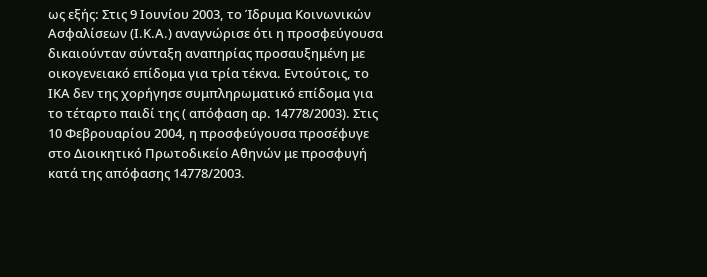ως εξής: Στις 9 Ιουνίου 2003, το Ίδρυμα Κοινωνικών Ασφαλίσεων (Ι.Κ.Α.) αναγνώρισε ότι η προσφεύγουσα δικαιούνταν σύνταξη αναπηρίας προσαυξημένη με οικογενειακό επίδομα για τρία τέκνα. Εντούτοις, το ΙΚΑ δεν της χορήγησε συμπληρωματικό επίδομα για το τέταρτο παιδί της ( απόφαση αρ. 14778/2003). Στις 10 Φεβρουαρίου 2004, η προσφεύγουσα προσέφυγε στο Διοικητικό Πρωτοδικείο Αθηνών με προσφυγή κατά της απόφασης 14778/2003.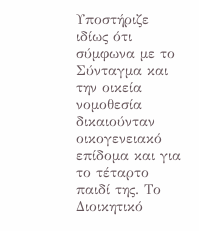Υποστήριζε ιδίως ότι σύμφωνα με το Σύνταγμα και την οικεία νομοθεσία δικαιούνταν οικογενειακό επίδομα και για το τέταρτο παιδί της. Το Διοικητικό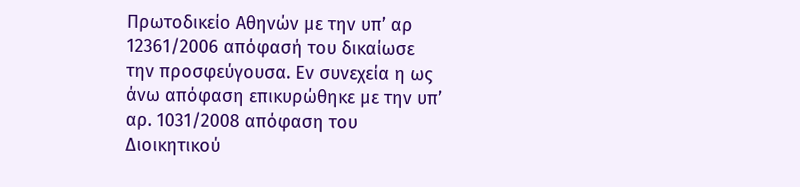Πρωτοδικείο Αθηνών με την υπ’ αρ 12361/2006 απόφασή του δικαίωσε την προσφεύγουσα. Εν συνεχεία η ως άνω απόφαση επικυρώθηκε με την υπ’ αρ. 1031/2008 απόφαση του Διοικητικού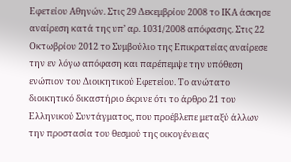Εφετείου Αθηνών. Στις 29 Δεκεμβρίου 2008 το ΙΚΑ άσκησε αναίρεση κατά της υπ’ αρ. 1031/2008 απόφασης. Στις 22 Οκτωβρίου 2012 το Συμβούλιο της Επικρατείας αναίρεσε την εν λόγω απόφαση και παρέπεμψε την υπόθεση ενώπιον του Διοικητικού Εφετείου. Το ανώτατο διοικητικό δικαστήριο έκρινε ότι το άρθρο 21 του Ελληνικού Συντάγματος, που προέβλεπε μεταξύ άλλων την προστασία του θεσμού της οικογένειας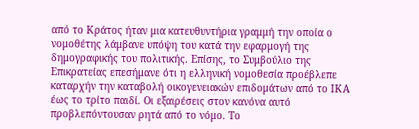από το Κράτος ήταν μια κατευθυντήρια γραμμή την οποία ο νομοθέτης λάμβανε υπόψη του κατά την εφαρμογή της δημογραφικής του πολιτικής. Επίσης, το Συμβούλιο της Επικρατείας επεσήμανε ότι η ελληνική νομοθεσία προέβλεπε καταρχήν την καταβολή οικογενειακών επιδομάτων από το ΙΚΑ έως το τρίτο παιδί. Οι εξαιρέσεις στον κανόνα αυτό προβλεπόντουσαν ρητά από το νόμο. Το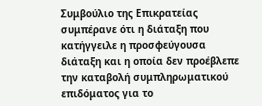Συμβούλιο της Επικρατείας συμπέρανε ότι η διάταξη που κατήγγειλε η προσφεύγουσα διάταξη και η οποία δεν προέβλεπε την καταβολή συμπληρωματικού επιδόματος για το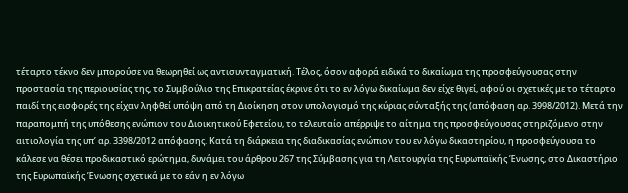τέταρτο τέκνο δεν μπορούσε να θεωρηθεί ως αντισυνταγματική. Τέλος, όσον αφορά ειδικά το δικαίωμα της προσφεύγουσας στην προστασία της περιουσίας της, το Συμβούλιο της Επικρατείας έκρινε ότι το εν λόγω δικαίωμα δεν είχε θιγεί, αφού οι σχετικές με το τέταρτο παιδί της εισφορές της είχαν ληφθεί υπόψη από τη Διοίκηση στον υπολογισμό της κύριας σύνταξής της (απόφαση αρ. 3998/2012). Μετά την παραπομπή της υπόθεσης ενώπιον του Διοικητικού Εφετείου, το τελευταίο απέρριψε το αίτημα της προσφεύγουσας στηριζόμενο στην αιτιολογία της υπ’ αρ. 3398/2012 απόφασης. Κατά τη διάρκεια της διαδικασίας ενώπιον του εν λόγω δικαστηρίου, η προσφεύγουσα το κάλεσε να θέσει προδικαστικό ερώτημα, δυνάμει του άρθρου 267 της Σύμβασης για τη Λειτουργία της Ευρωπαϊκής Ένωσης, στο Δικαστήριο της Ευρωπαϊκής Ένωσης σχετικά με το εάν η εν λόγω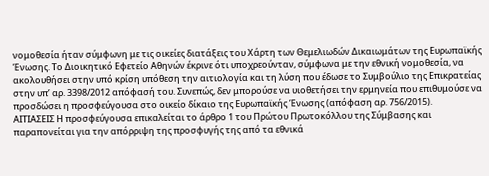νομοθεσία ήταν σύμφωνη με τις οικείες διατάξεις του Χάρτη των Θεμελιωδών Δικαιωμάτων της Ευρωπαϊκής Ένωσης. Το Διοικητικό Εφετείο Αθηνών έκρινε ότι υποχρεούνταν, σύμφωνα με την εθνική νομοθεσία, να ακολουθήσει στην υπό κρίση υπόθεση την αιτιολογία και τη λύση που έδωσε το Συμβούλιο της Επικρατείας στην υπ’ αρ. 3398/2012 απόφασή του. Συνεπώς, δεν μπορούσε να υιοθετήσει την ερμηνεία που επιθυμούσε να προσδώσει η προσφεύγουσα στο οικείο δίκαιο της Ευρωπαϊκής Ένωσης (απόφαση αρ. 756/2015).
ΑΙΤΙΑΣΕΙΣ Η προσφεύγουσα επικαλείται το άρθρο 1 του Πρώτου Πρωτοκόλλου της Σύμβασης και παραπονείται για την απόρριψη της προσφυγής της από τα εθνικά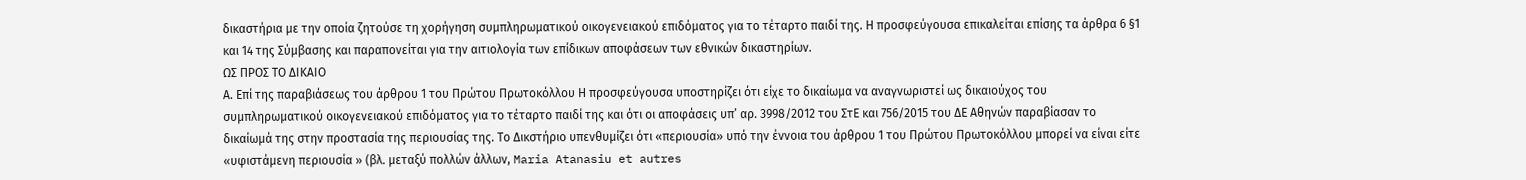δικαστήρια με την οποία ζητούσε τη χορήγηση συμπληρωματικού οικογενειακού επιδόματος για το τέταρτο παιδί της. Η προσφεύγουσα επικαλείται επίσης τα άρθρα 6 §1 και 14 της Σύμβασης και παραπονείται για την αιτιολογία των επίδικων αποφάσεων των εθνικών δικαστηρίων.
ΩΣ ΠΡΟΣ ΤΟ ΔΙΚΑΙΟ
Α. Επί της παραβιάσεως του άρθρου 1 του Πρώτου Πρωτοκόλλου Η προσφεύγουσα υποστηρίζει ότι είχε το δικαίωμα να αναγνωριστεί ως δικαιούχος του συμπληρωματικού οικογενειακού επιδόματος για το τέταρτο παιδί της και ότι οι αποφάσεις υπ’ αρ. 3998/2012 του ΣτΕ και 756/2015 του ΔΕ Αθηνών παραβίασαν το δικαίωμά της στην προστασία της περιουσίας της. Το Δικστήριο υπενθυμίζει ότι «περιουσία» υπό την έννοια του άρθρου 1 του Πρώτου Πρωτοκόλλου μπορεί να είναι είτε «υφιστάμενη περιουσία » (βλ. μεταξύ πολλών άλλων, Maria Atanasiu et autres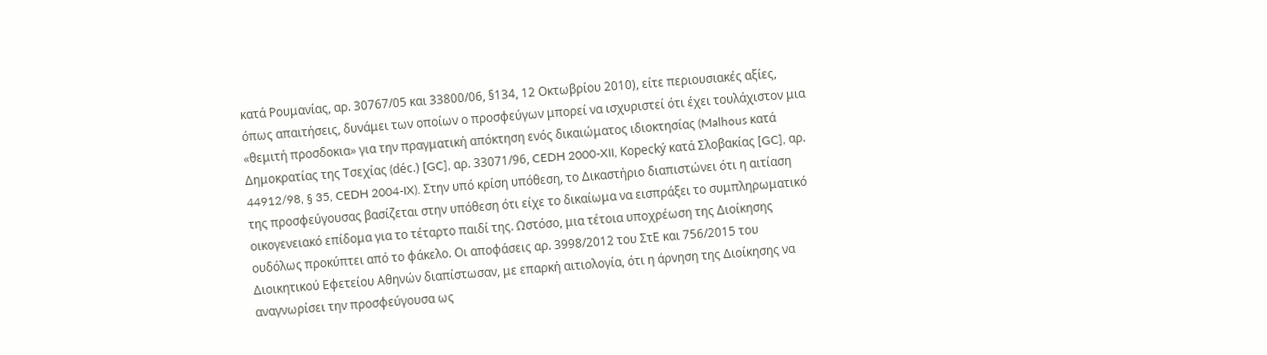κατά Ρουμανίας, αρ. 30767/05 και 33800/06, §134, 12 Οκτωβρίου 2010), είτε περιουσιακές αξίες, όπως απαιτήσεις, δυνάμει των οποίων ο προσφεύγων μπορεί να ισχυριστεί ότι έχει τουλάχιστον μια «θεμιτή προσδοκια» για την πραγματική απόκτηση ενός δικαιώματος ιδιοκτησίας (Malhous κατά Δημοκρατίας της Τσεχίας (déc.) [GC], αρ. 33071/96, CEDH 2000-XII, Kopecký κατά Σλοβακίας [GC], αρ. 44912/98, § 35, CEDH 2004-IX). Στην υπό κρίση υπόθεση, το Δικαστήριο διαπιστώνει ότι η αιτίαση της προσφεύγουσας βασίζεται στην υπόθεση ότι είχε το δικαίωμα να εισπράξει το συμπληρωματικό οικογενειακό επίδομα για το τέταρτο παιδί της. Ωστόσο, μια τέτοια υποχρέωση της Διοίκησης ουδόλως προκύπτει από το φάκελο. Οι αποφάσεις αρ. 3998/2012 του ΣτΕ και 756/2015 του Διοικητικού Εφετείου Αθηνών διαπίστωσαν, με επαρκή αιτιολογία, ότι η άρνηση της Διοίκησης να αναγνωρίσει την προσφεύγουσα ως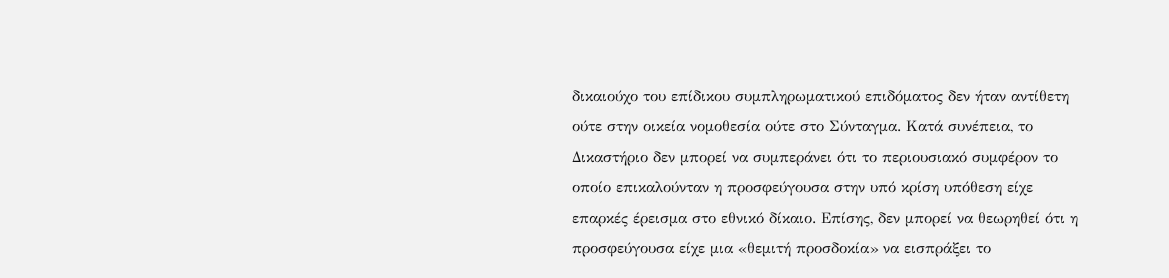δικαιούχο του επίδικου συμπληρωματικού επιδόματος δεν ήταν αντίθετη ούτε στην οικεία νομοθεσία ούτε στο Σύνταγμα. Κατά συνέπεια, το Δικαστήριο δεν μπορεί να συμπεράνει ότι το περιουσιακό συμφέρον το οποίο επικαλούνταν η προσφεύγουσα στην υπό κρίση υπόθεση είχε επαρκές έρεισμα στο εθνικό δίκαιο. Επίσης, δεν μπορεί να θεωρηθεί ότι η προσφεύγουσα είχε μια «θεμιτή προσδοκία» να εισπράξει το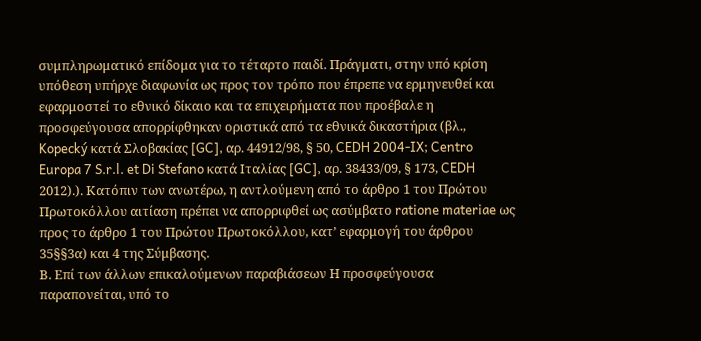συμπληρωματικό επίδομα για το τέταρτο παιδί. Πράγματι, στην υπό κρίση υπόθεση υπήρχε διαφωνία ως προς τον τρόπο που έπρεπε να ερμηνευθεί και εφαρμοστεί το εθνικό δίκαιο και τα επιχειρήματα που προέβαλε η προσφεύγουσα απορρίφθηκαν οριστικά από τα εθνικά δικαστήρια (βλ., Kopecký κατά Σλοβακίας [GC], αρ. 44912/98, § 50, CEDH 2004‑IX; Centro Europa 7 S.r.l. et Di Stefano κατά Ιταλίας [GC], αρ. 38433/09, § 173, CEDH 2012).). Κατόπιν των ανωτέρω, η αντλούμενη από το άρθρο 1 του Πρώτου Πρωτοκόλλου αιτίαση πρέπει να απορριφθεί ως ασύμβατο ratione materiae ως προς το άρθρο 1 του Πρώτου Πρωτοκόλλου, κατ’ εφαρμογή του άρθρου 35§§3α) και 4 της Σύμβασης.
Β. Επί των άλλων επικαλούμενων παραβιάσεων Η προσφεύγουσα παραπονείται, υπό το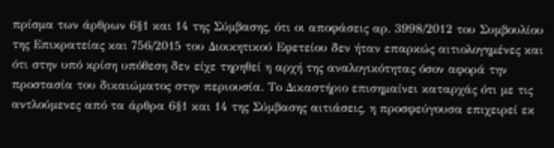πρίσμα των άρθρων 6§1 και 14 της Σύμβασης, ότι οι αποφάσεις αρ. 3998/2012 του Συμβουλίου της Επικρατείας και 756/2015 του Διοικητικού Εφετείου δεν ήταν επαρκώς αιτιολογημένες και ότι στην υπό κρίση υπόθεση δεν είχε τηρηθεί η αρχή της αναλογικότητας όσον αφορά την προστασία του δικαιώματος στην περιουσία. Το Δικαστήριο επισημαίνει καταρχάς ότι με τις αντλούμενες από τα άρθρα 6§1 και 14 της Σύμβασης αιτιάσεις, η προσφεύγουσα επιχειρεί εκ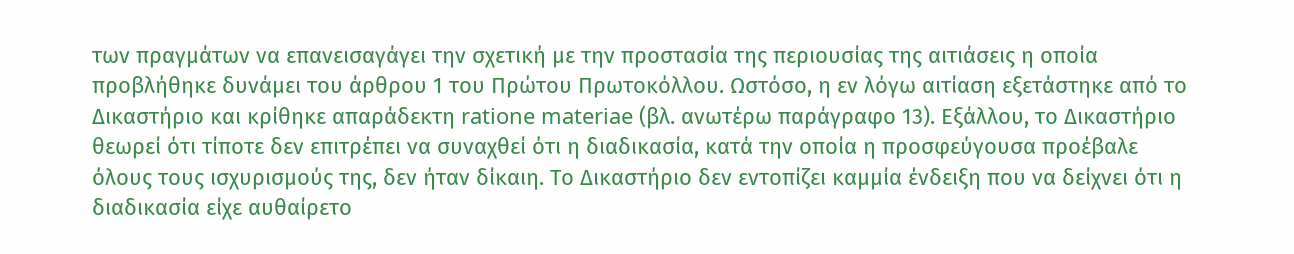των πραγμάτων να επανεισαγάγει την σχετική με την προστασία της περιουσίας της αιτιάσεις η οποία προβλήθηκε δυνάμει του άρθρου 1 του Πρώτου Πρωτοκόλλου. Ωστόσο, η εν λόγω αιτίαση εξετάστηκε από το Δικαστήριο και κρίθηκε απαράδεκτη ratione materiae (βλ. ανωτέρω παράγραφο 13). Εξάλλου, το Δικαστήριο θεωρεί ότι τίποτε δεν επιτρέπει να συναχθεί ότι η διαδικασία, κατά την οποία η προσφεύγουσα προέβαλε όλους τους ισχυρισμούς της, δεν ήταν δίκαιη. Το Δικαστήριο δεν εντοπίζει καμμία ένδειξη που να δείχνει ότι η διαδικασία είχε αυθαίρετο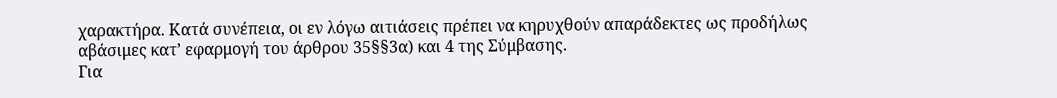χαρακτήρα. Κατά συνέπεια, οι εν λόγω αιτιάσεις πρέπει να κηρυχθούν απαράδεκτες ως προδήλως αβάσιμες κατ’ εφαρμογή του άρθρου 35§§3α) και 4 της Σύμβασης.
Για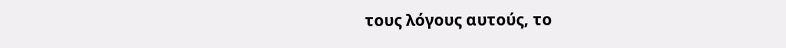τους λόγους αυτούς, το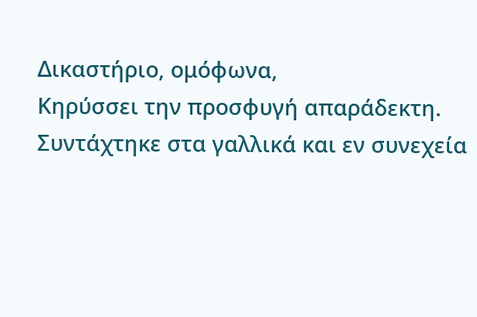Δικαστήριο, ομόφωνα,
Κηρύσσει την προσφυγή απαράδεκτη.
Συντάχτηκε στα γαλλικά και εν συνεχεία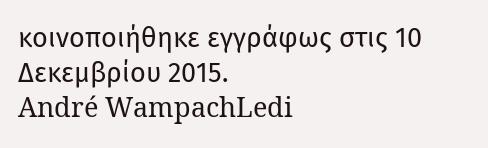κοινοποιήθηκε εγγράφως στις 10 Δεκεμβρίου 2015.
André WampachLedi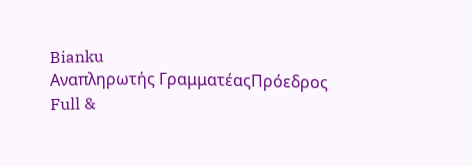Bianku
Αναπληρωτής ΓραμματέαςΠρόεδρος
Full &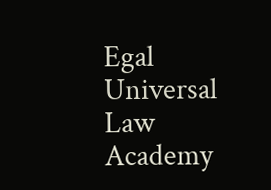Egal Universal Law Academy